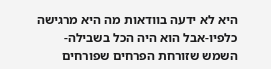היא לא ידעה בוודאות מה היא מרגישה כלפיו-אבל הוא היה הכל בשבילה-השמש שזורחת הפרחים שפורחים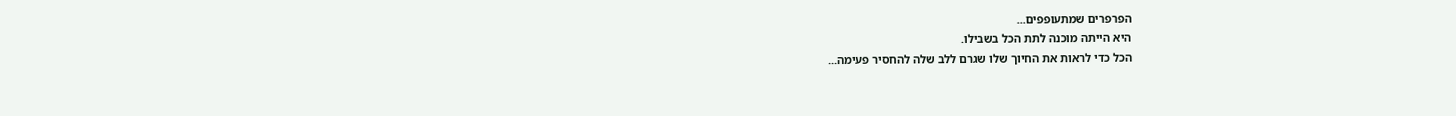הפרפרים שמתעופפים...
היא הייתה מוכנה לתת הכל בשבילו.
הכל כדי לראות את החיוך שלו שגרם ללב שלה להחסיר פעימה...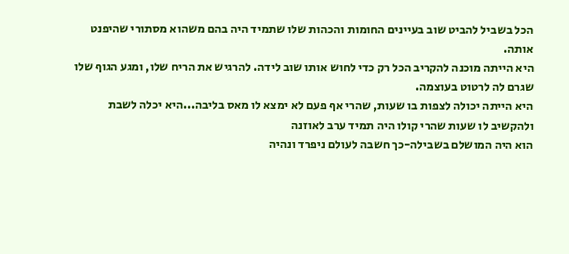הכל בשביל להביט שוב בעיינים החומות והכהות שלו שתמיד היה בהם משהוא מסתורי שהיפנט אותה.
היא הייתה מוכנה להקריב הכל רק כדי לחוש אותו שוב לידה. להרגיש את הריח שלו, ומגע הגוף שלו שגרם לה לרטוט בעוצמה.
היא הייתה יכולה לצפות בו שעות, שהרי אף פעם לא ימצא לו מאס בליבה...היא יכלה לשבת ולהקשיב לו שעות שהרי קולו היה תמיד ערב לאוזנה
הוא היה המושלם בשבילה-כך חשבה לעולם ניפרד ונהיה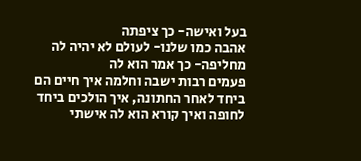בעל ואישה- כך ציפתה
אהבה כמו שלנו- לעולם לא יהיה לה מחליפה- כך אמר הוא לה
פעמים רבות ישבה וחלמה איך חיים הם ביחד לאחר החתונה, איך הולכים ביחד לחופה ואיך קורא הוא לה אישתי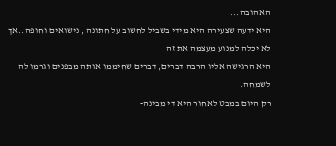האהובה...
היא ידעה שצעירה היא מידי בשביל לחשוב על חתונה , נישואים וחופה..אך לא יכלה למנוע מעצמה את זה
היא הרגישה אליו הרבה דברים, דברים שחיממו אותה מבפנים וגרמו לה לשמחה.
רק היום במבט לאחור היא די מבינה-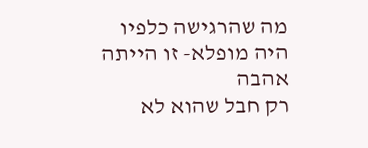מה שהרגישה כלפיו היה מופלא- זו הייתה אהבה
רק חבל שהוא לא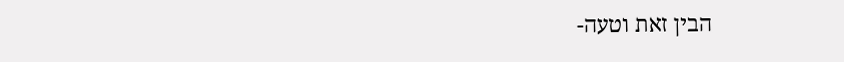הבין זאת וטעה-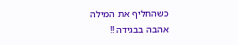כשהחליף את המילה אהבה בבגידה !!